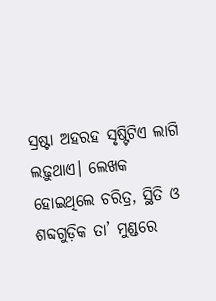ସ୍ରଷ୍ଟା ଅହରହ ସୃଷ୍ଟିଟିଏ ଲାଗି ଲଢ଼ୁଥାଏ। ଲେଖକ ହୋଇଥିଲେ ଚରିତ୍ର, ସ୍ଥିତି ଓ ଶବ୍ଦଗୁଡ଼ିକ ତା’ ମୁଣ୍ଡରେ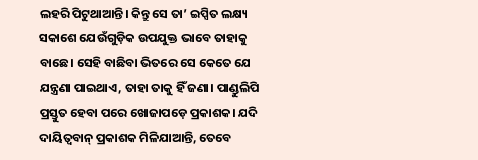ଲହରି ପିଟୁଥାଆନ୍ତି। କିନ୍ତୁ ସେ ତା’ ଇପ୍ସିତ ଲକ୍ଷ୍ୟ ସକାଶେ ଯେଉଁଗୁଡ଼ିକ ଉପଯୁକ୍ତ ଭାବେ ତାହାକୁ ବାଛେ। ସେହି ବାଛିବା ଭିତରେ ସେ କେତେ ଯେ ଯନ୍ତ୍ରଣା ପାଇଥାଏ, ତାହା ତାକୁ ହିଁ ଜଣା। ପାଣ୍ଡୁଲିପି ପ୍ରସ୍ତୁତ ହେବା ପରେ ଖୋଜାପଡ଼େ ପ୍ରକାଶକ। ଯଦି ଦାୟିତ୍ୱବାନ୍ ପ୍ରକାଶକ ମିଳିଯାଆନ୍ତି, ତେବେ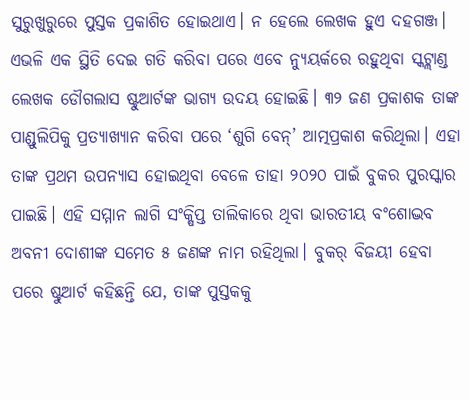ସୁରୁଖୁରୁରେ ପୁସ୍ତକ ପ୍ରକାଶିତ ହୋଇଥାଏ। ନ ହେଲେ ଲେଖକ ହୁଏ ଦହଗଞ୍ଜ। ଏଭଳି ଏକ ସ୍ଥିତି ଦେଇ ଗତି କରିବା ପରେ ଏବେ ନ୍ୟୁୟର୍କରେ ରହୁଥିବା ସ୍କଟ୍ଲାଣ୍ଡ ଲେଖକ ଡୌଗଲାସ ଷ୍ଟୁଆର୍ଟଙ୍କ ଭାଗ୍ୟ ଉଦୟ ହୋଇଛି। ୩୨ ଜଣ ପ୍ରକାଶକ ତାଙ୍କ ପାଣ୍ଡୁଲିପିକୁ ପ୍ରତ୍ୟାଖ୍ୟାନ କରିବା ପରେ ‘ଶୁଗି ବେନ୍’ ଆତ୍ମପ୍ରକାଶ କରିଥିଲା। ଏହା ତାଙ୍କ ପ୍ରଥମ ଉପନ୍ୟାସ ହୋଇଥିବା ବେଳେ ତାହା ୨୦୨୦ ପାଇଁ ବୁକର ପୁରସ୍କାର ପାଇଛି। ଏହି ସମ୍ମାନ ଲାଗି ସଂକ୍ଷିପ୍ତ ତାଲିକାରେ ଥିବା ଭାରତୀୟ ବଂଶୋଦ୍ଭବ ଅବନୀ ଦୋଶୀଙ୍କ ସମେତ ୫ ଜଣଙ୍କ ନାମ ରହିଥିଲା। ବୁକର୍ ବିଜୟୀ ହେବା ପରେ ଷ୍ଟୁଆର୍ଟ କହିଛନ୍ତି ଯେ, ତାଙ୍କ ପୁସ୍ତକକୁ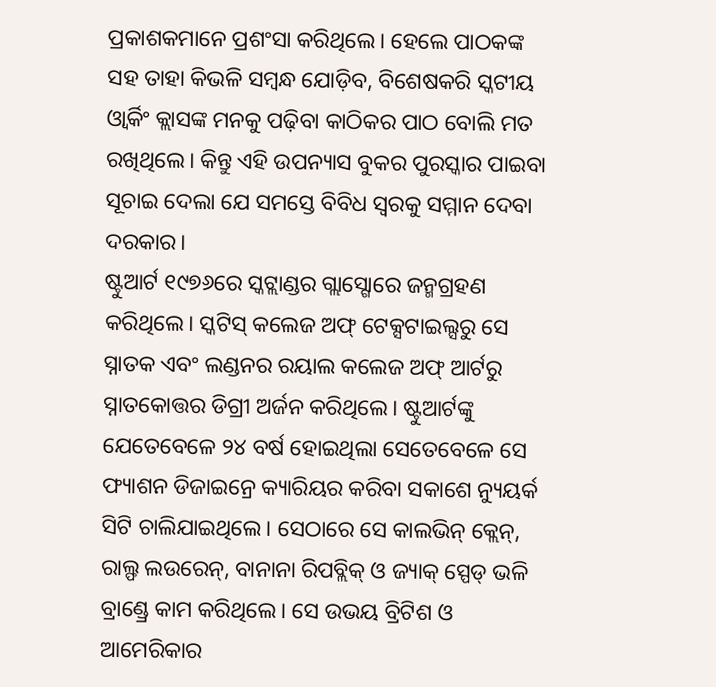ପ୍ରକାଶକମାନେ ପ୍ରଶଂସା କରିଥିଲେ। ହେଲେ ପାଠକଙ୍କ ସହ ତାହା କିଭଳି ସମ୍ବନ୍ଧ ଯୋଡ଼ିବ, ବିଶେଷକରି ସ୍କଟୀୟ ଓ୍ବାର୍କିଂ କ୍ଲାସଙ୍କ ମନକୁ ପଢ଼ିବା କାଠିକର ପାଠ ବୋଲି ମତ ରଖିଥିଲେ। କିନ୍ତୁ ଏହି ଉପନ୍ୟାସ ବୁକର ପୁରସ୍କାର ପାଇବା ସୂଚାଇ ଦେଲା ଯେ ସମସ୍ତେ ବିବିଧ ସ୍ବରକୁ ସମ୍ମାନ ଦେବା ଦରକାର।
ଷ୍ଟୁଆର୍ଟ ୧୯୭୬ରେ ସ୍କଟ୍ଲାଣ୍ଡର ଗ୍ଲାସ୍ଗୋରେ ଜନ୍ମଗ୍ରହଣ କରିଥିଲେ। ସ୍କଟିସ୍ କଲେଜ ଅଫ୍ ଟେକ୍ସଟାଇଲ୍ସରୁ ସେ ସ୍ନାତକ ଏବଂ ଲଣ୍ଡନର ରୟାଲ କଲେଜ ଅଫ୍ ଆର୍ଟରୁ ସ୍ନାତକୋତ୍ତର ଡିଗ୍ରୀ ଅର୍ଜନ କରିଥିଲେ। ଷ୍ଟୁଆର୍ଟଙ୍କୁ ଯେତେବେଳେ ୨୪ ବର୍ଷ ହୋଇଥିଲା ସେତେବେଳେ ସେ ଫ୍ୟାଶନ ଡିଜାଇନ୍ରେ କ୍ୟାରିୟର କରିବା ସକାଶେ ନ୍ୟୁୟର୍କ ସିଟି ଚାଲିଯାଇଥିଲେ। ସେଠାରେ ସେ କାଲଭିନ୍ କ୍ଲେନ୍, ରାଲ୍ଫ ଲଉରେନ୍, ବାନାନା ରିପବ୍ଲିକ୍ ଓ ଜ୍ୟାକ୍ ସ୍ପେଡ୍ ଭଳି ବ୍ରାଣ୍ଡ୍ରେ କାମ କରିଥିଲେ। ସେ ଉଭୟ ବ୍ରିଟିଶ ଓ ଆମେରିକାର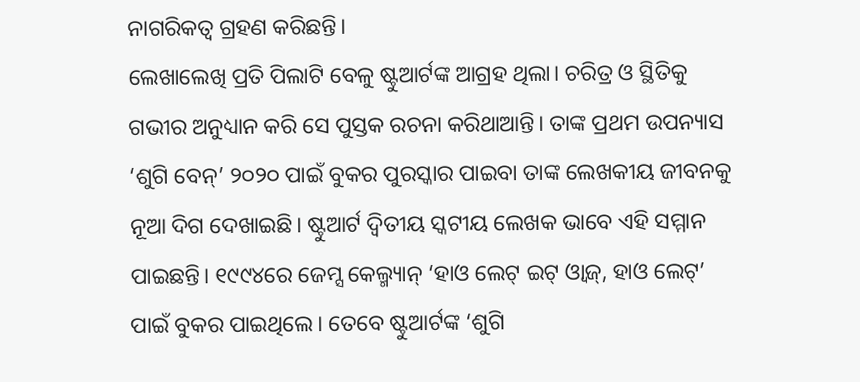ନାଗରିକତ୍ୱ ଗ୍ରହଣ କରିଛନ୍ତି।
ଲେଖାଲେଖି ପ୍ରତି ପିଲାଟି ବେଳୁ ଷ୍ଟୁଆର୍ଟଙ୍କ ଆଗ୍ରହ ଥିଲା। ଚରିତ୍ର ଓ ସ୍ଥିତିକୁ ଗଭୀର ଅନୁଧ୍ୟାନ କରି ସେ ପୁସ୍ତକ ରଚନା କରିଥାଆନ୍ତି। ତାଙ୍କ ପ୍ରଥମ ଉପନ୍ୟାସ ‘ଶୁଗି ବେନ୍’ ୨୦୨୦ ପାଇଁ ବୁକର ପୁରସ୍କାର ପାଇବା ତାଙ୍କ ଲେଖକୀୟ ଜୀବନକୁ ନୂଆ ଦିଗ ଦେଖାଇଛି। ଷ୍ଟୁଆର୍ଟ ଦ୍ୱିତୀୟ ସ୍କଟୀୟ ଲେଖକ ଭାବେ ଏହି ସମ୍ମାନ ପାଇଛନ୍ତି। ୧୯୯୪ରେ ଜେମ୍ସ କେଲ୍ମ୍ୟାନ୍ ‘ହାଓ ଲେଟ୍ ଇଟ୍ ଓ୍ବାଜ୍, ହାଓ ଲେଟ୍’ ପାଇଁ ବୁକର ପାଇଥିଲେ। ତେବେ ଷ୍ଟୁଆର୍ଟଙ୍କ ‘ଶୁଗି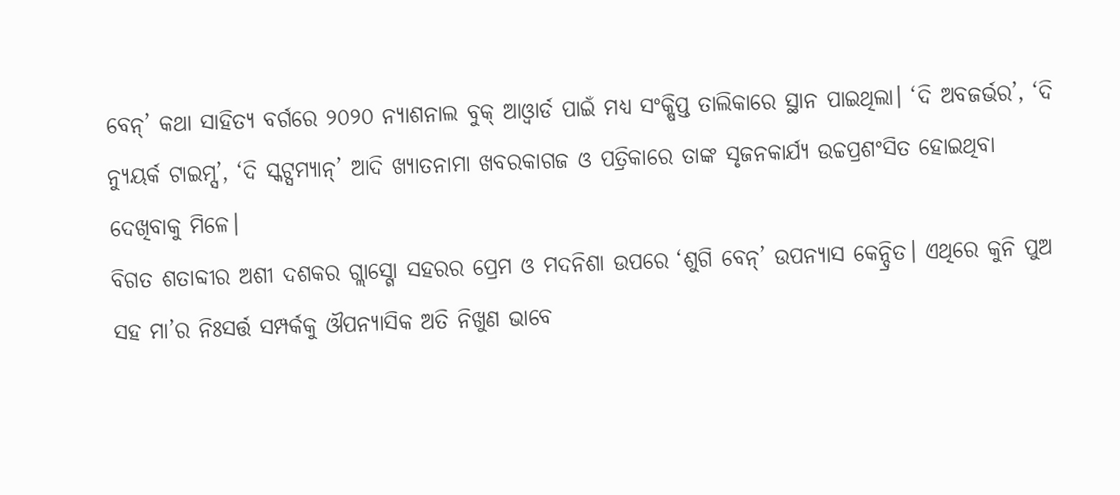ବେନ୍’ କଥା ସାହିତ୍ୟ ବର୍ଗରେ ୨୦୨୦ ନ୍ୟାଶନାଲ ବୁକ୍ ଆଓ୍ବାର୍ଡ ପାଇଁ ମଧ୍ୟ ସଂକ୍ଷିପ୍ତ ତାଲିକାରେ ସ୍ଥାନ ପାଇଥିଲା। ‘ଦି ଅବଜର୍ଭର’, ‘ଦି ନ୍ୟୁୟର୍କ ଟାଇମ୍ସ’, ‘ଦି ସ୍କଟ୍ସମ୍ୟାନ୍’ ଆଦି ଖ୍ୟାତନାମା ଖବରକାଗଜ ଓ ପତ୍ରିକାରେ ତାଙ୍କ ସୃଜନକାର୍ଯ୍ୟ ଉଚ୍ଚପ୍ରଶଂସିତ ହୋଇଥିବା ଦେଖିବାକୁ ମିଳେ।
ବିଗତ ଶତାବ୍ଦୀର ଅଶୀ ଦଶକର ଗ୍ଲାସ୍ଗୋ ସହରର ପ୍ରେମ ଓ ମଦନିଶା ଉପରେ ‘ଶୁଗି ବେନ୍’ ଉପନ୍ୟାସ କେନ୍ଦ୍ରିତ। ଏଥିରେ କୁନି ପୁଅ ସହ ମା’ର ନିଃସର୍ତ୍ତ ସମ୍ପର୍କକୁ ଔପନ୍ୟାସିକ ଅତି ନିଖୁଣ ଭାବେ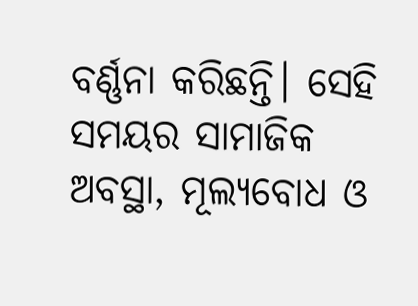ବର୍ଣ୍ଣନା କରିଛନ୍ତି। ସେହି ସମୟର ସାମାଜିକ ଅବସ୍ଥା, ମୂଲ୍ୟବୋଧ ଓ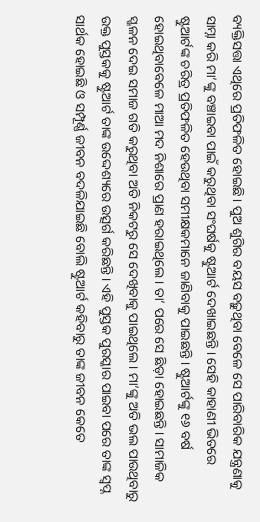ବ୍ୟକ୍ତିସତ୍ତା ଏଥିରେ ପ୍ରତିଫଳିତ ହୋଇଛି। ପୁଅ ଶୁଗିର ବୟସ ବଢ଼ୁଥିବା ବେଳେ ସେ ପାରିବାରିକ ଯନ୍ତ୍ରଣାକୁ ସାମ୍ନା କରି ମା’ଙ୍କୁ ବଞ୍ଚାଇବା ପାଇଁ କରୁଥିବା ସଂଘର୍ଷକୁ ଷ୍ଟୁଆର୍ଟ ଦେଖାଇଛନ୍ତି। ସେହି କାହାଣୀ ଭିତରେ ଷ୍ଟୁଆର୍ଟଙ୍କ ଚରିତ୍ର ପ୍ରତିଫଳିତ ହେଉଥିବା ସମୀକ୍ଷକମାନେ ଜାଣିବାକୁ ପାଇଛନ୍ତି। ଷ୍ଟୁଆର୍ଟଙ୍କୁ ୧୬ ବର୍ଷ ହୋଇଥିବାବେଳେ ମାଆ ମଦ ନିଶାରେ ପ୍ରାଣ ହରାଇଥିଲେ। ତା’ ପରେ ସେ ଛିଡ଼ା ହୋଇଛନ୍ତି। ସାମାଜିକ ସ୍ଖଳନ ଦେଇ ସମାଜ ଗତି କରୁଥିବା ଅତି ନିକଟରୁ ସେ ଦେଖିବାକୁ ପାଇଥିଲେ। ମା’ଙ୍କୁ ଅତି ଭଲ ପାଉଥିବାରୁ ଉକ୍ତ ପୁସ୍ତକକୁ ଷ୍ଟୁଆର୍ଟ ତାଙ୍କ ଉଦ୍ଦେଶ୍ୟରେ ଉତ୍ସର୍ଗ କରିଛନ୍ତି। ଏହି ପୁସ୍ତକ ପୁରସ୍କାର ପାଇବା ପରେ ତାଙ୍କ ସ୍ବପ୍ନ ସାର୍ଥକ ହୋଇଛି ଓ ସମ୍ପୂର୍ଣ୍ଣ ଜୀବନ ବଦଳିଯାଇଛି ବୋଲି ଷ୍ଟୁଆର୍ଟ କହିବାରୁ ତାଙ୍କ ଜୀବନ କେତେ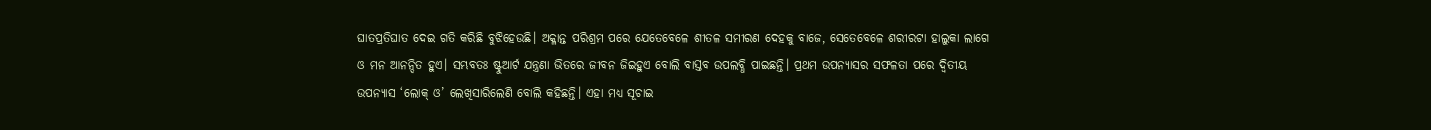ଘାତପ୍ରତିଘାତ ଦେଇ ଗତି କରିଛି ବୁଝିହେଉଛି। ଅକ୍ଳାନ୍ତ ପରିଶ୍ରମ ପରେ ଯେତେବେଳେ ଶୀତଳ ସମୀରଣ ଦେହକୁ ବାଜେ, ସେତେବେଳେ ଶରୀରଟା ହାଲୁକା ଲାଗେ ଓ ମନ ଆନନ୍ଦିତ ହୁଏ। ସମ୍ଭବତଃ ଷ୍ଟୁଆର୍ଟ ଯନ୍ତ୍ରଣା ଭିତରେ ଜୀବନ ଜିଇହୁଏ ବୋଲି ବାସ୍ତବ ଉପଲବ୍ଧି ପାଇଛନ୍ତି। ପ୍ରଥମ ଉପନ୍ୟାସର ସଫଳତା ପରେ ଦ୍ୱିତୀୟ ଉପନ୍ୟାସ ‘ଲୋକ୍ ଓ’ ଲେଖିସାରିଲେଣି ବୋଲି କହିଛନ୍ତି। ଏହା ମଧ୍ୟ ସୂଚାଇ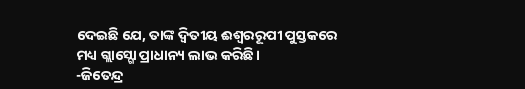ଦେଇଛି ଯେ, ତାଙ୍କ ଦ୍ୱିତୀୟ ଈଶ୍ୱରରୂପୀ ପୁସ୍ତକରେ ମଧ୍ୟ ଗ୍ଲାସ୍ଗୋ ପ୍ରାଧାନ୍ୟ ଲାଭ କରିଛି।
-ଜିତେନ୍ଦ୍ର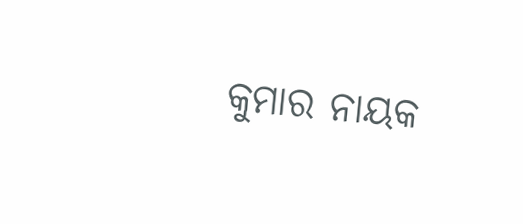କୁମାର ନାୟକ